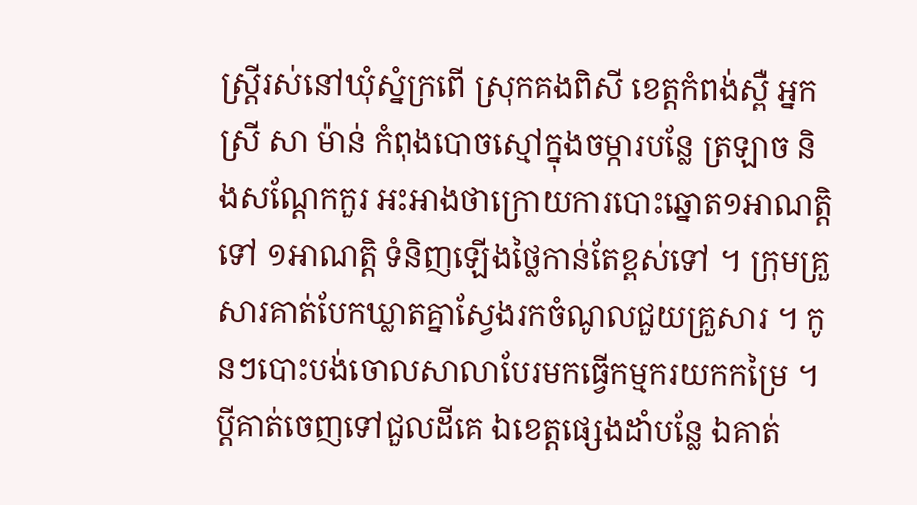ស្រ្តីរស់នៅឃុំស្នំក្រពើ ស្រុកគងពិសី ខេត្តកំពង់ស្ពឺ អ្នកស្រី សា ម៉ាន់ កំពុងបោចស្មៅក្នុងចម្ការបន្លែ ត្រឡាច និងសណ្តែកកួរ អះអាងថាក្រោយការបោះឆ្នោត១អាណត្តិ ទៅ ១អាណត្តិ ទំនិញឡើងថ្លៃកាន់តែខ្ពស់ទៅ ។ ក្រុមគ្រួសារគាត់បែកឃ្លាតគ្នាស្វែងរកចំណូលជួយគ្រួសារ ។ កូនៗបោះបង់ចោលសាលាបែរមកធ្វើកម្មករយកកម្រៃ ។ ប្តីគាត់ចេញទៅជួលដីគេ ឯខេត្តផ្សេងដាំបន្លែ ឯគាត់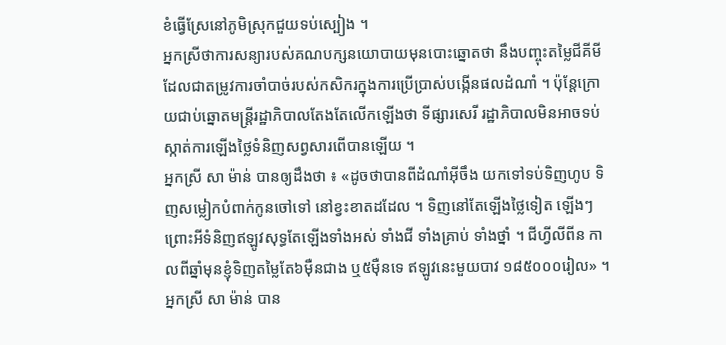ខំធ្វើស្រែនៅភូមិស្រុកជួយទប់ស្បៀង ។
អ្នកស្រីថាការសន្យារបស់គណបក្សនយោបាយមុនបោះឆ្នោតថា នឹងបញ្ចុះតម្លៃជីគីមីដែលជាតម្រូវការចាំបាច់របស់កសិករក្នុងការប្រើប្រាស់បង្កើនផលដំណាំ ។ ប៉ុន្តែក្រោយជាប់ឆ្នោតមន្រ្តីរដ្ឋាភិបាលតែងតែលើកឡើងថា ទីផ្សារសេរី រដ្ឋាភិបាលមិនអាចទប់ស្កាត់ការឡើងថ្លៃទំនិញសព្វសារពើបានឡើយ ។
អ្នកស្រី សា ម៉ាន់ បានឲ្យដឹងថា ៖ «ដូចថាបានពីដំណាំអ៊ីចឹង យកទៅទប់ទិញហូប ទិញសម្លៀកបំពាក់កូនចៅទៅ នៅខ្វះខាតដដែល ។ ទិញនៅតែឡើងថ្លៃទៀត ឡើងៗ ព្រោះអីទំនិញឥឡូវសុទ្ធតែឡើងទាំងអស់ ទាំងជី ទាំងគ្រាប់ ទាំងថ្នាំ ។ ជីហ្វីលីពីន កាលពីឆ្នាំមុនខ្ញុំទិញតម្លៃតែ៦ម៉ឺនជាង ឬ៥ម៉ឺនទេ ឥឡូវនេះមួយបាវ ១៨៥០០០រៀល» ។
អ្នកស្រី សា ម៉ាន់ បាន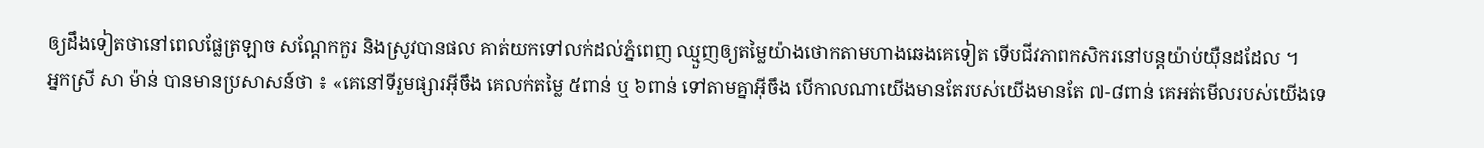ឲ្យដឹងទៀតថានៅពេលផ្លែត្រឡាច សណ្តែកកួរ និងស្រូវបានផល គាត់យកទៅលក់ដល់ភ្នំពេញ ឈ្មួញឲ្យតម្លៃយ៉ាងថោកតាមហាងឆេងគេទៀត ទើបជីវភាពកសិករនៅបន្តយ៉ាប់យ៉ឺនដដែល ។
អ្នកស្រី សា ម៉ាន់ បានមានប្រសាសន៍ថា ៖ «គេនៅទីរួមផ្សារអ៊ីចឹង គេលក់តម្លៃ ៥ពាន់ ឬ ៦ពាន់ ទៅតាមគ្នាអ៊ីចឹង បើកាលណាយើងមានតែរបស់យើងមានតែ ៧-៨ពាន់ គេអត់មើលរបស់យើងទេ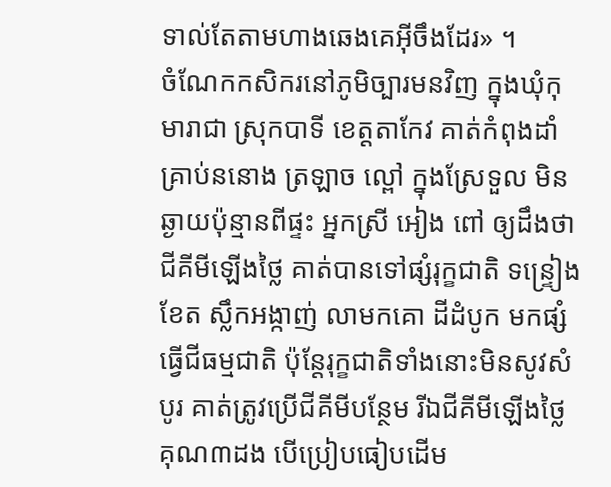ទាល់តែតាមហាងឆេងគេអ៊ីចឹងដែរ» ។
ចំណែកកសិករនៅភូមិច្បារមនវិញ ក្នុងឃុំកុមារាជា ស្រុកបាទី ខេត្តតាកែវ គាត់កំពុងដាំគ្រាប់ននោង ត្រឡាច ល្ពៅ ក្នុងស្រែទួល មិនឆ្ងាយប៉ុន្មានពីផ្ទះ អ្នកស្រី អៀង ពៅ ឲ្យដឹងថាជីគីមីឡើងថ្លៃ គាត់បានទៅផ្សំរុក្ខជាតិ ទន្រ្ទៀងខែត ស្លឹកអង្កាញ់ លាមកគោ ដីដំបូក មកផ្សំធ្វើជីធម្មជាតិ ប៉ុន្តែរុក្ខជាតិទាំងនោះមិនសូវសំបូរ គាត់ត្រូវប្រើជីគីមីបន្ថែម រីឯជីគីមីឡើងថ្លៃគុណ៣ដង បើប្រៀបធៀបដើម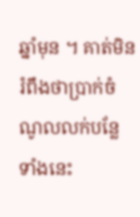ឆ្នាំមុន ។ គាត់មិនរំពឹងថាប្រាក់ចំណូលលក់បន្លែទាំងនេះ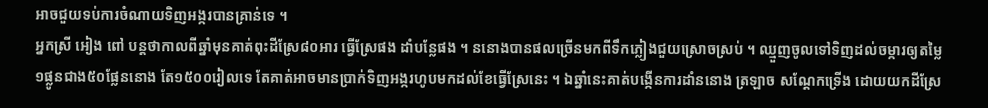អាចជួយទប់ការចំណាយទិញអង្ករបានគ្រាន់ទេ ។
អ្នកស្រី អៀង ពៅ បន្តថាកាលពីឆ្នាំមុនគាត់ពុះដីស្រែ៨០អារ ធ្វើស្រែផង ដាំបន្លែផង ។ ននោងបានផលច្រើនមកពីទឹកភ្លៀងជួយស្រោចស្រប់ ។ ឈ្មួញចូលទៅទិញដល់ចម្ការឲ្យតម្លៃ១ផ្លូនជាង៥០ផ្លែននោង តែ១៥០០រៀលទេ តែគាត់អាចមានបា្រក់ទិញអង្ករហូបមកដល់ខែធ្វើស្រែនេះ ។ ឯឆ្នាំនេះគាត់បង្កើនការដាំននោង ត្រឡាច សណ្តែកទ្រើង ដោយយកដីស្រែ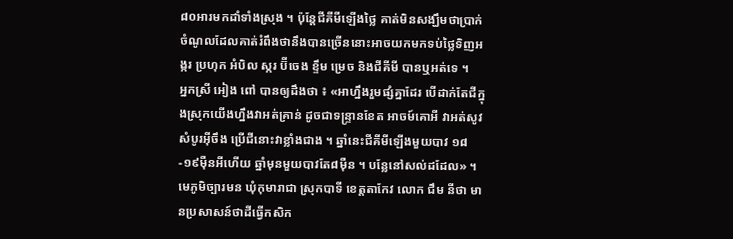៨០អារមកដាំទាំងស្រុង ។ ប៉ុន្តែជីគីមីឡើងថ្លៃ គាត់មិនសង្ឃឹមថាប្រាក់ចំណូលដែលគាត់រំពឹងថានឹងបានច្រើននោះអាចយកមកទប់ថ្លៃទិញអង្ករ ប្រហុក អំបិល ស្ករ ប៊ីចេង ខ្ទឹម ម្រេច និងជីគីមី បានឬអត់ទេ ។
អ្នកស្រី អៀង ពៅ បានឲ្យដឹងថា ៖ «អាហ្នឹងរួមផ្សំគ្នាដែរ បើដាក់តែជីក្នុងស្រុកយើងហ្នឹងវាអត់គ្រាន់ ដូចជាទន្រ្ទានខែត អាចម៍គោអី វាអត់សូវសំបូរអ៊ីចឹង ប្រើជីនោះវាខ្លាំងជាង ។ ឆ្នាំនេះជីគីមីឡើងមួយបាវ ១៨-១៩ម៉ឺនអីហើយ ឆ្នាំមុនមួយបាវតែ៨ម៉ឺន ។ បន្លែនៅសល់ដដែល» ។
មេភូមិច្បារមន ឃុំកុមារាជា ស្រុកបាទី ខេត្តតាកែវ លោក ជឹម នីថា មានប្រសាសន៍ថាដីធ្វើកសិក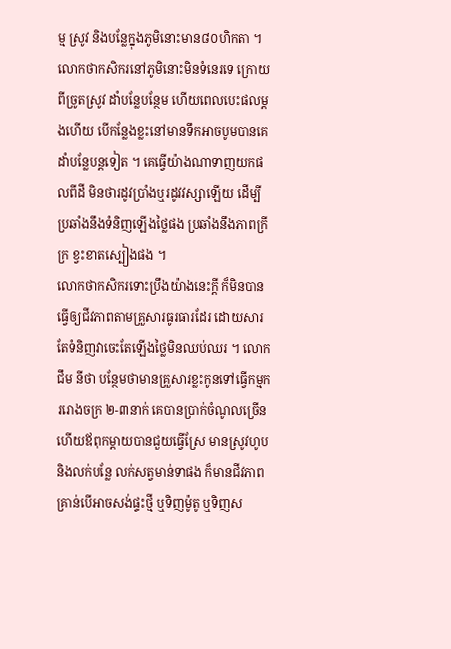ម្ម ស្រូវ និងបន្លែក្នុងភូមិនោះមាន៨០ហិកតា ។ លោកថាកសិករនៅភូមិនោះមិនទំនេរទេ ក្រោយពីច្រូតស្រូវ ដាំបន្លែបន្ថែម ហើយពេលបេះផលម្តងហើយ បើកន្លែងខ្លះនៅមានទឹកអាចបូមបានគេដាំបន្លែបន្តទៀត ។ គេធ្វើយ៉ាងណាទាញយកផលពីដី មិនថារដូវប្រាំងឬរដូវវស្សាឡើយ ដើម្បីប្រឆាំងនឹងទំនិញឡើងថ្លៃផង ប្រឆាំងនឹងភាពក្រីក្រ ខ្វះខាតស្បៀងផង ។
លោកថាកសិករទោះប្រឹងយ៉ាងនេះក្តី ក៏មិនបានធ្វើឲ្យជីវភាពតាមគ្រួសារធូរធារដែរ ដោយសារតែទំនិញវាចេះតែឡើងថ្លៃមិនឈប់ឈរ ។ លោក ជឹម នីថា បន្ថែមថាមានគ្រួសារខ្លះកូនទៅធ្វើកម្មកររោងចក្រ ២-៣នាក់ គេបានប្រាក់ចំណូលច្រើន ហើយឪពុកម្តាយបានជួយធ្វើស្រែ មានស្រូវហូបនិងលក់បន្លែ លក់សត្វមាន់ទាផង ក៏មានជីវភាពគ្រាន់បើអាចសង់ផ្ទះថ្មី ឬទិញម៉ូតូ ឬទិញស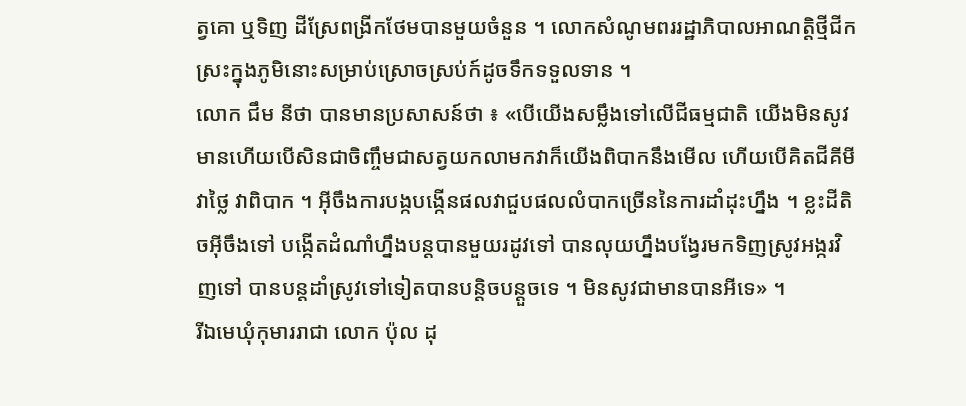ត្វគោ ឬទិញ ដីស្រែពង្រីកថែមបានមួយចំនួន ។ លោកសំណូមពររដ្ឋាភិបាលអាណត្តិថ្មីជីកស្រះក្នុងភូមិនោះសម្រាប់ស្រោចស្រប់ក៍ដូចទឹកទទួលទាន ។
លោក ជឹម នីថា បានមានប្រសាសន៍ថា ៖ «បើយើងសម្លឹងទៅលើជីធម្មជាតិ យើងមិនសូវមានហើយបើសិនជាចិញ្ចឹមជាសត្វយកលាមកវាក៏យើងពិបាកនឹងមើល ហើយបើគិតជីគីមីវាថ្លៃ វាពិបាក ។ អ៊ីចឹងការបង្កបង្កើនផលវាជួបផលលំបាកច្រើននៃការដាំដុះហ្នឹង ។ ខ្លះដីតិចអ៊ីចឹងទៅ បង្កើតដំណាំហ្នឹងបន្តបានមួយរដូវទៅ បានលុយហ្នឹងបង្វែរមកទិញស្រូវអង្ករវិញទៅ បានបន្តដាំស្រូវទៅទៀតបានបន្តិចបន្តួចទេ ។ មិនសូវជាមានបានអីទេ» ។
រីឯមេឃុំកុមាររាជា លោក ប៉ុល ដុ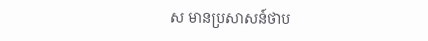ស មានប្រសាសន៍ថាប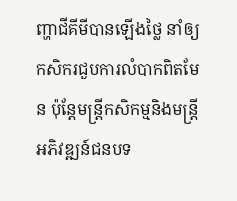ញ្ហាជីគីមីបានឡើងថ្លៃ នាំឲ្យកសិករជួបការលំបាកពិតមែន ប៉ុន្តែមន្រ្តីកសិកម្មនិងមន្រ្តីអភិវឌ្ឍន៍ជនបទ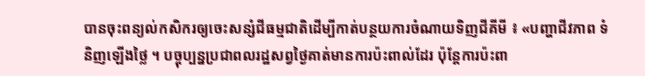បានចុះពន្យល់កសិករឲ្យចេះសន្សំជីធម្មជាតិដើម្បីកាត់បន្ថយការចំណាយទិញជីគីមី ៖ «បញ្ហាជីវភាព ទំនិញឡើងថ្លៃ ។ បច្ចុប្បន្នប្រជាពលរដ្ឋសព្វថ្ងៃគាត់មានការប៉ះពាល់ដែរ ប៉ុន្តែការប៉ះពា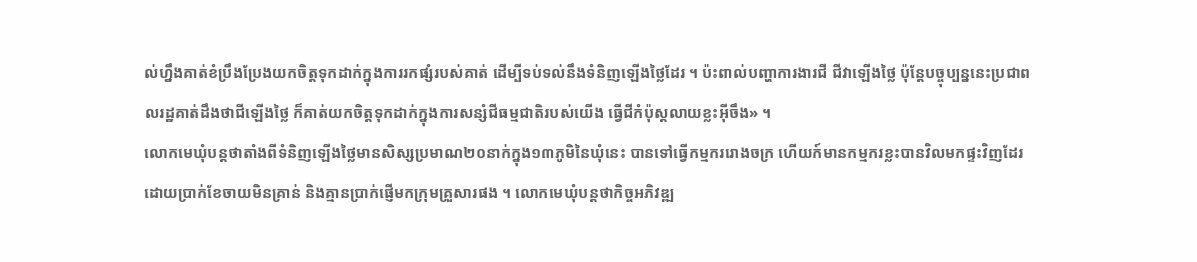ល់ហ្នឹងគាត់ខំប្រឹងប្រែងយកចិត្តទុកដាក់ក្នុងការរកផ្សំរបស់គាត់ ដើម្បីទប់ទល់នឹងទំនិញឡើងថ្លៃដែរ ។ ប៉ះពាល់បញ្ហាការងារជី ជីវាឡើងថ្លៃ ប៉ុន្តែបច្ចុប្បន្ននេះប្រជាពលរដ្ឋគាត់ដឹងថាជីឡើងថ្លៃ ក៏គាត់យកចិត្តទុកដាក់ក្នុងការសន្សំជីធម្មជាតិរបស់យើង ធ្វើជីកំប៉ុស្ដលាយខ្លះអ៊ីចឹង» ។
លោកមេឃុំបន្តថាតាំងពីទំនិញឡើងថ្លៃមានសិស្សប្រមាណ២០នាក់ក្នុង១៣ភូមិនៃឃុំនេះ បានទៅធ្វើកម្មកររោងចក្រ ហើយក៍មានកម្មករខ្លះបានវិលមកផ្ទះវិញដែរដោយប្រាក់ខែចាយមិនគ្រាន់ និងគ្មានប្រាក់ផ្ញើមកក្រុមគ្រួសារផង ។ លោកមេឃុំបន្តថាកិច្ចអភិវឌ្ឍ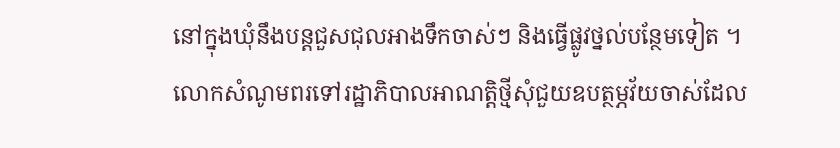នៅក្នុងឃុំនឹងបន្តជួសជុលអាងទឹកចាស់ៗ និងធ្វើផ្លូវថ្នល់បន្ថែមទៀត ។
លោកសំណូមពរទៅរដ្ឋាភិបាលអាណត្តិថ្មីសុំជួយឧបត្ថម្ភវ័យចាស់ដែល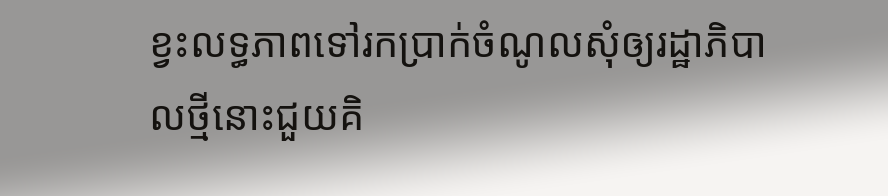ខ្វះលទ្ធភាពទៅរកប្រាក់ចំណូលសុំឲ្យរដ្ឋាភិបាលថ្មីនោះជួយគិ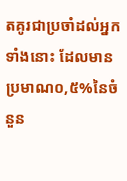តគូរជាប្រចាំដល់អ្នកទាំងនោះ ដែលមានប្រមាណ០,៥%នៃចំនួន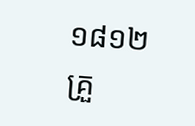១៨១២គ្រួ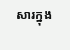សារក្នុង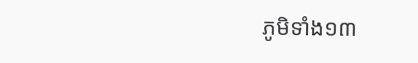ភូមិទាំង១៣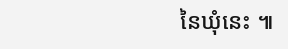នៃឃុំនេះ ៕